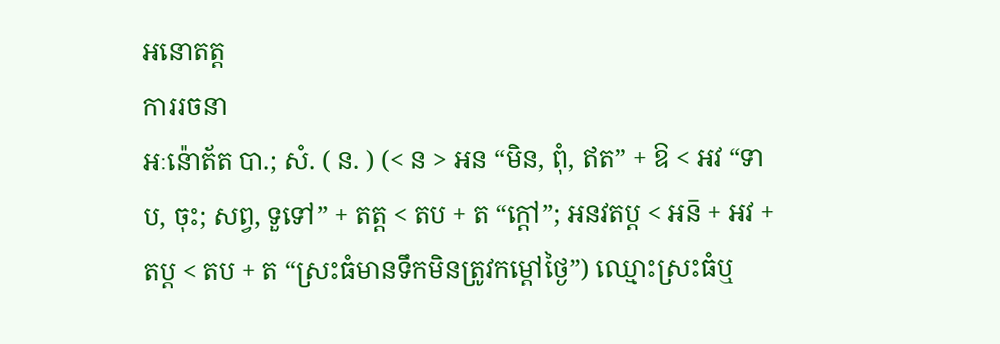អនោតត្ត
ការរចនា
អៈន៉ោត័ត បា.; សំ. ( ន. ) (< ន > អន “មិន, ពុំ, ឥត” + ឱ < អវ “ទាប, ចុះ; សព្វ, ទួទៅ” + តត្ត < តប + ត “ក្ដៅ”; អនវតប្ត < អន៑ + អវ + តប្ត < តប + ត “ស្រះធំមានទឹកមិនត្រូវកម្ដៅថ្ងៃ”) ឈ្មោះស្រះធំឬ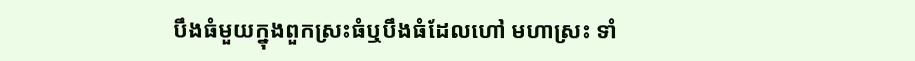បឹងធំមួយក្នុងពួកស្រះធំឬបឹងធំដែលហៅ មហាស្រះ ទាំ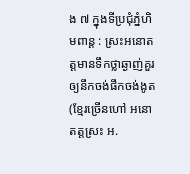ង ៧ ក្នុងទីប្រជុំភ្នំហិមពាន្ត : ស្រះអនោតត្តមានទឹកថ្លាឆ្ងាញ់គួរឲ្យនឹកចង់ផឹកចង់ងូត (ខ្មែរច្រើនហៅ អនោតត្តស្រះ អ.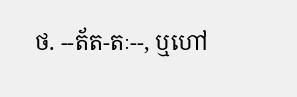ថ. --ត័ត-តៈ--, ឬហៅ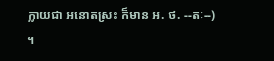ក្លាយជា អនោតស្រះ ក៏មាន អ. ថ. --តៈ--) ។